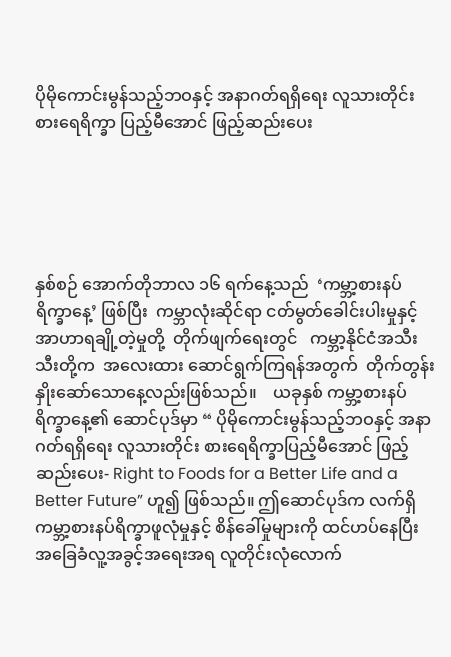ပိုမိုကောင်းမွန်သည့်ဘဝနှင့် အနာဂတ်ရရှိရေး လူသားတိုင်းစားရေရိက္ခာ ပြည့်မီအောင် ဖြည့်ဆည်းပေး





နှစ်စဉ် အောက်တိုဘာလ ၁၆ ရက်နေ့သည်  ‘ကမ္ဘာ့စားနပ်ရိက္ခာနေ့’ ဖြစ်ပြီး  ကမ္ဘာလုံးဆိုင်ရာ ငတ်မွတ်ခေါင်းပါးမှုနှင့် အာဟာရချို့တဲ့မှုတို့  တိုက်ဖျက်ရေးတွင်   ကမ္ဘာ့နိုင်ငံအသီးသီးတို့က  အလေးထား ဆောင်ရွက်ကြရန်အတွက်  တိုက်တွန်းနှိုးဆော်သောနေ့လည်းဖြစ်သည်။    ယခုနှစ် ကမ္ဘာ့စားနပ်ရိက္ခာနေ့၏ ဆောင်ပုဒ်မှာ “ ပိုမိုကောင်းမွန်သည့်ဘဝနှင့် အနာဂတ်ရရှိရေး လူသားတိုင်း စားရေရိက္ခာပြည့်မီအောင် ဖြည့်ဆည်းပေး- Right to Foods for a Better Life and a Better Future” ဟူ၍ ဖြစ်သည်။ ဤဆောင်ပုဒ်က လက်ရှိကမ္ဘာ့စားနပ်ရိက္ခာဖူလုံမှုနှင့် စိန်ခေါ်မှုများကို ထင်ဟပ်နေပြီး အခြေခံလူ့အခွင့်အရေးအရ လူတိုင်းလုံလောက်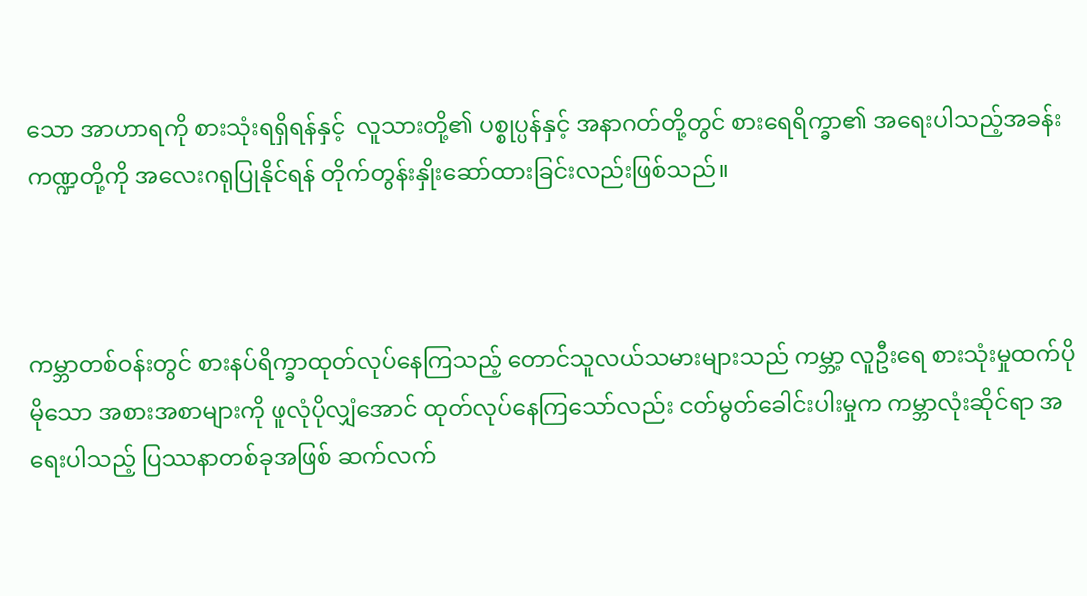သော အာဟာရကို စားသုံးရရှိရန်နှင့်  လူသားတို့၏ ပစ္စုပ္ပန်နှင့် အနာဂတ်တို့တွင် စားရေရိက္ခာ၏ အရေးပါသည့်အခန်းကဏ္ဍတို့ကို အလေးဂရုပြုနိုင်ရန် တိုက်တွန်းနှိုးဆော်ထားခြင်းလည်းဖြစ်သည်။



ကမ္ဘာတစ်ဝန်းတွင် စားနပ်ရိက္ခာထုတ်လုပ်နေကြသည့် တောင်သူလယ်သမားများသည် ကမ္ဘာ့ လူဦးရေ စားသုံးမှုထက်ပိုမိုသော အစားအစာများကို ဖူလုံပိုလျှံအောင် ထုတ်လုပ်နေကြသော်လည်း ငတ်မွတ်ခေါင်းပါးမှုက ကမ္ဘာလုံးဆိုင်ရာ အရေးပါသည့် ပြဿနာတစ်ခုအဖြစ် ဆက်လက်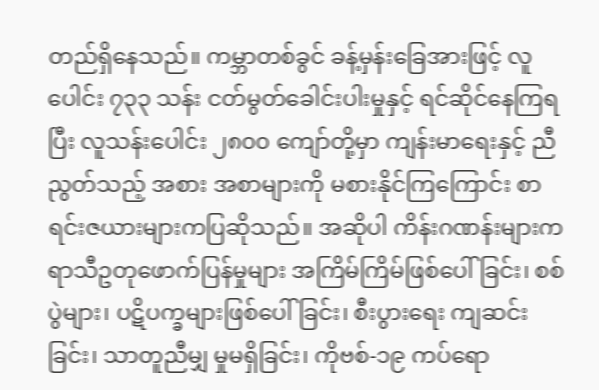တည်ရှိနေသည်။ ကမ္ဘာတစ်ခွင် ခန့်မှန်းခြေအားဖြင့် လူပေါင်း ၇၃၃ သန်း ငတ်မွတ်ခေါင်းပါးမှုနှင့် ရင်ဆိုင်နေကြရပြီး လူသန်းပေါင်း ၂၈၀၀ ကျော်တို့မှာ ကျန်းမာရေးနှင့် ညီညွတ်သည့် အစား အစာများကို မစားနိုင်ကြကြောင်း စာရင်းဇယားများကပြဆိုသည်။ အဆိုပါ ကိန်းဂဏန်းများက ရာသီဥတုဖောက်ပြန်မှုများ အကြိမ်ကြိမ်ဖြစ်ပေါ်ခြင်း၊ စစ်ပွဲများ၊ ပဋိပက္ခများဖြစ်ပေါ်ခြင်း၊ စီးပွားရေး ကျဆင်းခြင်း၊ သာတူညီမျှ မှုမရှိခြင်း၊ ကိုဗစ်-၁၉ ကပ်ရော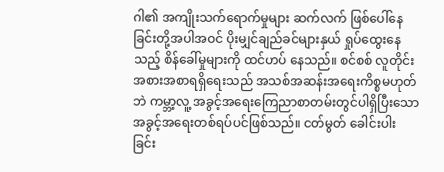ဂါ၏ အကျိုးသက်ရောက်မှုများ ဆက်လက် ဖြစ်ပေါ်နေခြင်းတို့အပါအဝင် ပိုးမျှင်ချည်ခင်များနှယ် ရှုပ်ထွေးနေသည့် စိန်ခေါ်မှုများကို ထင်ဟပ် နေသည်။ စင်စစ် လူတိုင်းအစားအစာရရှိရေးသည် အသစ်အဆန်းအရေးကိစ္စမဟုတ်ဘဲ ကမ္ဘာ့လူ့ အခွင့်အရေးကြေညာစာတမ်းတွင်ပါရှိပြီးသော အခွင့်အရေးတစ်ရပ်ပင်ဖြစ်သည်။ ငတ်မွတ် ခေါင်းပါးခြင်း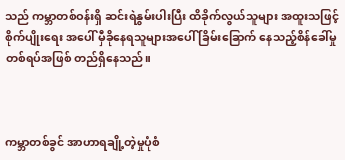သည် ကမ္ဘာတစ်ဝန်းရှိ ဆင်းရဲနွမ်းပါးပြီး ထိခိုက်လွယ်သူများ အထူးသဖြင့် စိုက်ပျိုးရေး အပေါ် မှီခိုနေရသူများအပေါ် ခြိမ်းခြောက် နေသည့်စိန်ခေါ်မှုတစ်ရပ်အဖြစ် တည်ရှိနေသည်။



ကမ္ဘာတစ်ခွင် အာဟာရချို့တဲ့မှုပုံစံ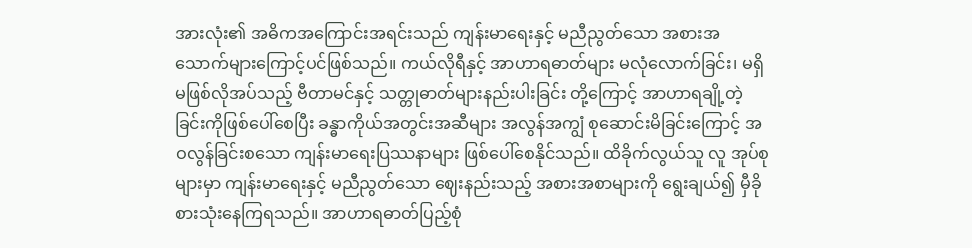အားလုံး၏ အဓိကအကြောင်းအရင်းသည် ကျန်းမာရေးနှင့် မညီညွတ်သော အစားအသောက်များကြောင့်ပင်ဖြစ်သည်။ ကယ်လိုရီနှင့် အာဟာရဓာတ်များ မလုံလောက်ခြင်း၊ မရှိမဖြစ်လိုအပ်သည့် ဗီတာမင်နှင့် သတ္တုဓာတ်များနည်းပါးခြင်း တို့ကြောင့် အာဟာရချို့တဲ့ခြင်းကိုဖြစ်ပေါ်စေပြီး ခန္ဓာကိုယ်အတွင်းအဆီများ အလွန်အကျွံ စုဆောင်းမိခြင်းကြောင့် အဝလွန်ခြင်းစသော ကျန်းမာရေးပြဿနာများ ဖြစ်ပေါ်စေနိုင်သည်။ ထိခိုက်လွယ်သူ လူ အုပ်စုများမှာ ကျန်းမာရေးနှင့် မညီညွတ်သော ဈေးနည်းသည့် အစားအစာများကို ရွေးချယ်၍ မှီခို စားသုံးနေကြရသည်။ အာဟာရဓာတ်ပြည့်စုံ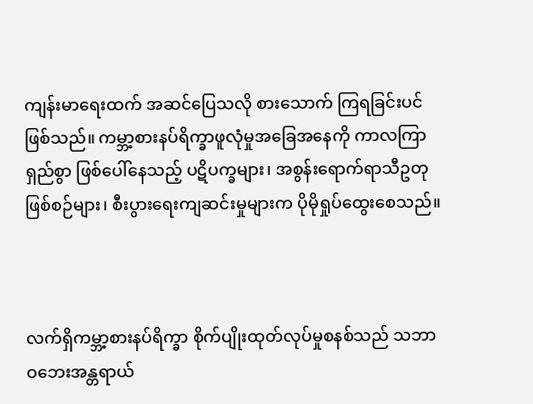ကျန်းမာရေးထက် အဆင်ပြေသလို စားသောက် ကြရခြင်းပင်ဖြစ်သည်။ ကမ္ဘာ့စားနပ်ရိက္ခာဖူလုံမှုအခြေအနေကို ကာလကြာရှည်စွာ ဖြစ်ပေါ်နေသည့် ပဋိပက္ခများ၊ အစွန်းရောက်ရာသီဥတုဖြစ်စဉ်များ၊ စီးပွားရေးကျဆင်းမှုများက ပိုမိုရှုပ်ထွေးစေသည်။



လက်ရှိကမ္ဘာ့စားနပ်ရိက္ခာ စိုက်ပျိုးထုတ်လုပ်မှုစနစ်သည် သဘာဝဘေးအန္တရာယ်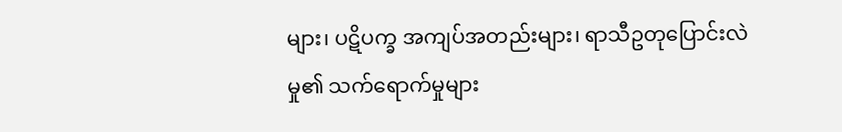များ၊ ပဋိပက္ခ အကျပ်အတည်းများ၊ ရာသီဥတုပြောင်းလဲမှု၏ သက်ရောက်မှုများ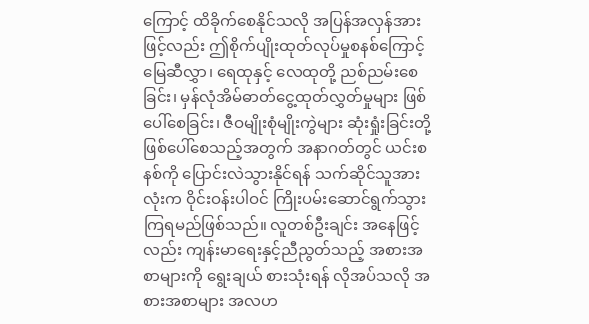ကြောင့် ထိခိုက်စေနိုင်သလို အပြန်အလှန်အားဖြင့်လည်း ဤစိုက်ပျိုးထုတ်လုပ်မှုစနစ်ကြောင့် မြေဆီလွှာ၊ ရေထုနှင့် လေထုတို့ ညစ်ညမ်းစေခြင်း၊ မှန်လုံအိမ်ဓာတ်ငွေ့ထုတ်လွှတ်မှုများ ဖြစ်ပေါ်စေခြင်း၊ ဇီဝမျိုးစုံမျိုးကွဲများ ဆုံးရှုံးခြင်းတို့ ဖြစ်ပေါ်စေသည့်အတွက် အနာဂတ်တွင် ယင်းစနစ်ကို ပြောင်းလဲသွားနိုင်ရန် သက်ဆိုင်သူအားလုံးက ဝိုင်းဝန်းပါဝင် ကြိုးပမ်းဆောင်ရွက်သွားကြရမည်ဖြစ်သည်။ လူတစ်ဦးချင်း အနေဖြင့်လည်း ကျန်းမာရေးနှင့်ညီညွတ်သည့် အစားအစာများကို ရွေးချယ် စားသုံးရန် လိုအပ်သလို အစားအစာများ အလဟ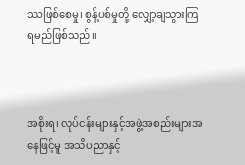ဿဖြစ်စေမှု၊ စွန့်ပစ်မှုတို့ လျှော့ချသွားကြရမည်ဖြစ်သည်။



အစိုးရ၊ လုပ်ငန်းများနှင့်အဖွဲ့အစည်းများအနေဖြင့်မူ အသိပညာနှင့်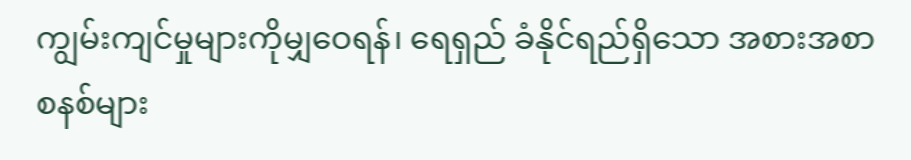ကျွမ်းကျင်မှုများကိုမျှဝေရန်၊ ရေရှည် ခံနိုင်ရည်ရှိသော အစားအစာစနစ်များ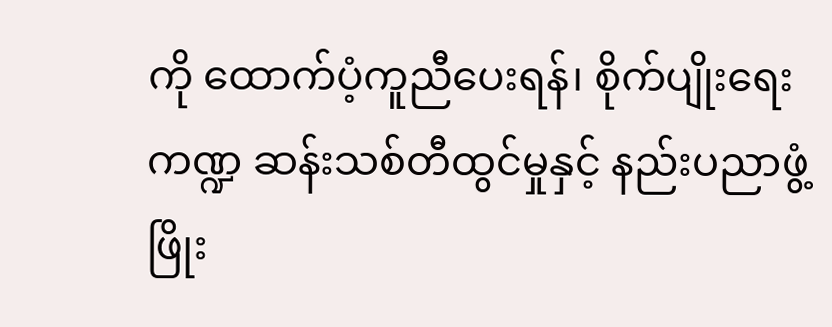ကို ထောက်ပံ့ကူညီပေးရန်၊ စိုက်ပျိုးရေးကဏ္ဍ ဆန်းသစ်တီထွင်မှုနှင့် နည်းပညာဖွံ့ဖြိုး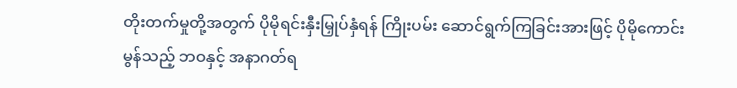တိုးတက်မှုတို့အတွက် ပိုမိုရင်းနှီးမြှုပ်နှံရန် ကြိုးပမ်း ဆောင်ရွက်ကြခြင်းအားဖြင့် ပိုမိုကောင်းမွန်သည့် ဘဝနှင့် အနာဂတ်ရ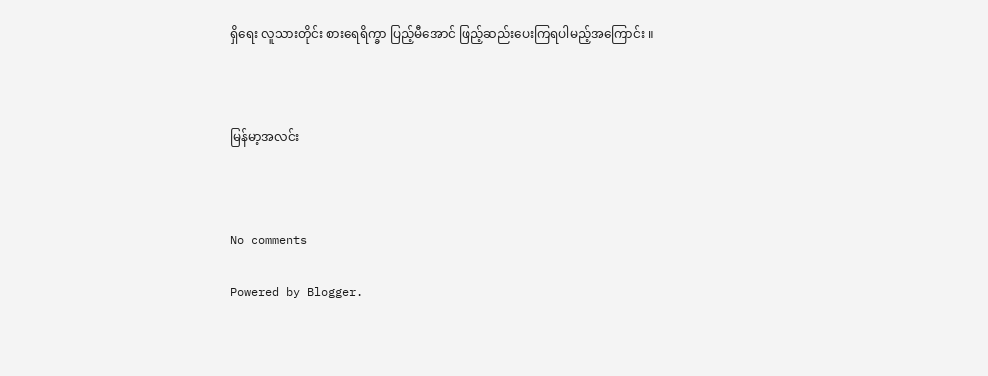ရှိရေး လူသားတိုင်း စားရေရိက္ခာ ပြည့်မီအောင် ဖြည့်ဆည်းပေးကြရပါမည့်အကြောင်း ။



မြန်မာ့အလင်း



No comments

Powered by Blogger.